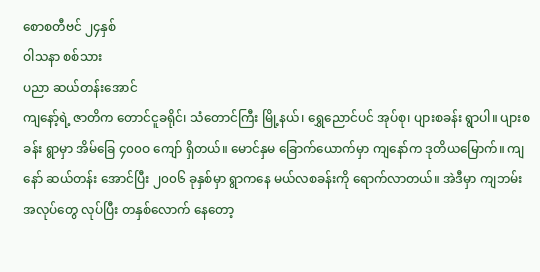စောစတီဗင် ၂၄နှစ်
ဝါသနာ စစ်သား
ပညာ ဆယ်တန်းအောင်
ကျနော့်ရဲ့ ဇာတိက တောင်ငူခရိုင်၊ သံတောင်ကြီး မြို့နယ်၊ ရွှေညောင်ပင် အုပ်စု၊ ပျားစခန်း ရွာပါ။ ပျားစခန်း ရွာမှာ အိမ်ခြေ ၄၀၀ဝ ကျော် ရှိတယ်။ မောင်နှမ ခြောက်ယောက်မှာ ကျနော်က ဒုတိယမြောက်။ ကျနော် ဆယ်တန်း အောင်ပြီး ၂၀၀၆ ခုနှစ်မှာ ရွာကနေ မယ်လစခန်းကို ရောက်လာတယ်။ အဲဒီမှာ ကျဘမ်း အလုပ်တွေ လုပ်ပြီး တနှစ်လောက် နေတော့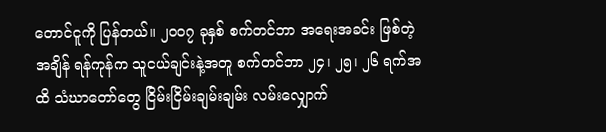တောင်ငူကို ပြန်တယ်။ ၂၀၀၇ ခုနှစ် စက်တင်ဘာ အရေးအခင်း ဖြစ်တဲ့အချိန် ရန်ကုန်က သူငယ်ချင်းနဲ့အတူ စက်တင်ဘာ ၂၄၊ ၂၅၊ ၂၆ ရက်အထိ သံဃာတော်တွေ ငြိမ်းငြိမ်းချမ်းချမ်း လမ်းလျှောက်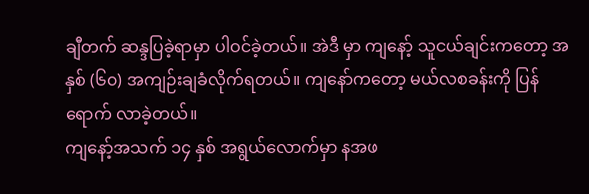ချီတက် ဆန္ဒပြခဲ့ရာမှာ ပါဝင်ခဲ့တယ်။ အဲဒီ မှာ ကျနော့် သူငယ်ချင်းကတော့ အနှစ် (၆၀) အကျဉ်းချခံလိုက်ရတယ်။ ကျနော်ကတော့ မယ်လစခန်းကို ပြန်ရောက် လာခဲ့တယ်။
ကျနော့်အသက် ၁၄ နှစ် အရွယ်လောက်မှာ နအဖ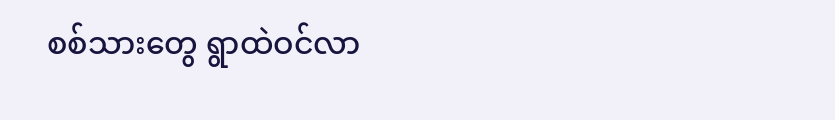စစ်သားတွေ ရွာထဲဝင်လာ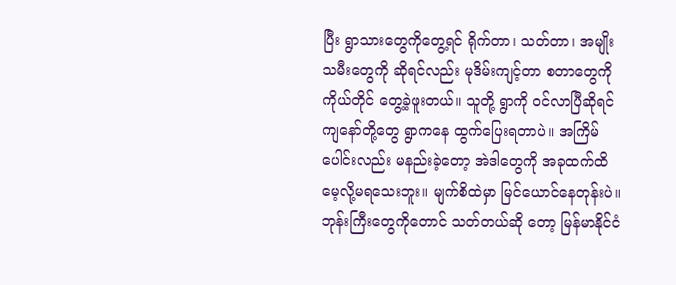ပြီး ရွာသားတွေကိုတွေ့ရင် ရိုက်တာ၊ သတ်တာ၊ အမျိုးသမီးတွေကို ဆိုရင်လည်း မုဒိမ်းကျင့်တာ စတာတွေကို ကိုယ်တိုင် တွေ့ခဲ့ဖူးတယ်။ သူတို့ ရွာကို ဝင်လာပြီဆိုရင် ကျနော်တို့တွေ ရွာကနေ ထွက်ပြေးရတာပဲ။ အကြိမ်ပေါင်းလည်း မနည်းခဲ့တော့ အဲဒါတွေကို အခုထက်ထိ မေ့လို့မရသေးဘူး။ မျက်စိထဲမှာ မြင်ယောင်နေတုန်းပဲ။ ဘုန်းကြီးတွေကိုတောင် သတ်တယ်ဆို တော့ မြန်မာနိုင်ငံ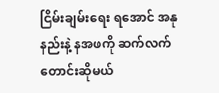ငြိမ်းချမ်းရေး ရအောင် အနုနည်းနဲ့ နအဖကို ဆက်လက် တောင်းဆိုမယ်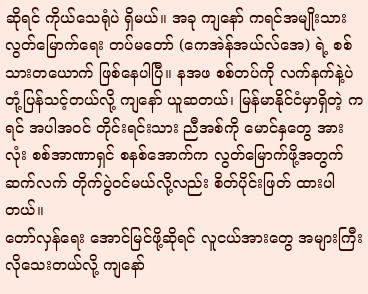ဆိုရင် ကိုယ်သေရုံပဲ ရှိမယ်။ အခု ကျနော် ကရင်အမျိုးသား လွတ်မြောက်ရေး တပ်မတော် (ကေအဲန်အယ်လ်အေ) ရဲ့ စစ်သားတယောက် ဖြစ်နေပါပြီ။ နအဖ စစ်တပ်ကို လက်နက်နဲ့ပဲ တုံ့ပြန်သင့်တယ်လို့ ကျနော် ယူဆတယ်၊ မြန်မာနိုင်ငံမှာရှိတဲ့ ကရင် အပါအဝင် တိုင်းရင်းသား ညီအစ်ကို မောင်နှတွေ အားလုံး စစ်အာဏာရှင် စနစ်အောက်က လွတ်မြောက်ဖို့အတွက် ဆက်လက် တိုက်ပွဲဝင်မယ်လို့လည်း စိတ်ပိုင်းဖြတ် ထားပါတယ်။
တော်လှန်ရေး အောင်မြင်ဖို့ဆိုရင် လူငယ်အားတွေ အများကြီး လိုသေးတယ်လို့ ကျနော်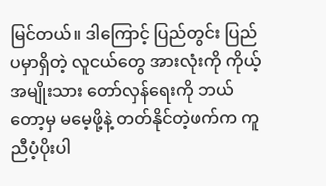မြင်တယ်။ ဒါကြောင့် ပြည်တွင်း ပြည်ပမှာရှိတဲ့ လူငယ်တွေ အားလုံးကို ကိုယ့် အမျိုးသား တော်လှန်ရေးကို ဘယ်တော့မှ မမေ့ဖို့နဲ့ တတ်နိုင်တဲ့ဖက်က ကူညီပံ့ပိုးပါ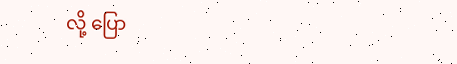လို့ ပြော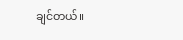ချင်တယ်။